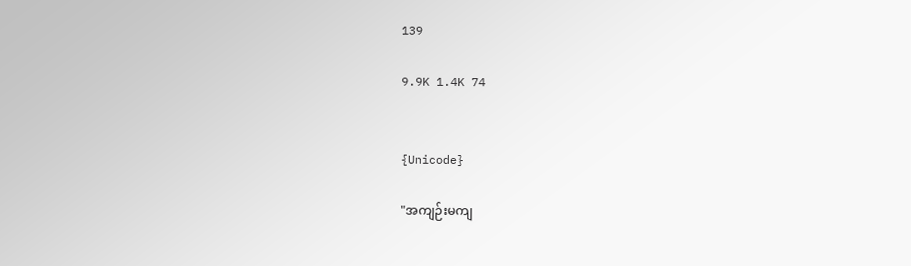139

9.9K 1.4K 74


{Unicode}

"အကျဉ်းမကျ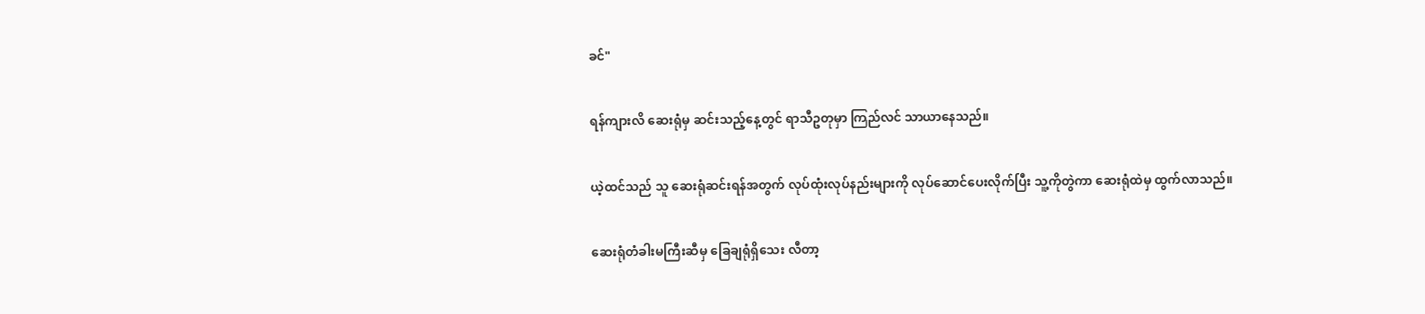ခင်"

ရန်ကျားလိ ဆေးရုံမှ ဆင်းသည့်နေ့တွင် ရာသီဥတုမှာ ကြည်လင် သာယာနေသည်။

ယဲ့ထင်သည် သူ ဆေးရုံဆင်းရန်အတွက် လုပ်ထုံးလုပ်နည်းများကို လုပ်ဆောင်ပေးလိုက်ပြီး သူ့ကိုတွဲကာ ဆေးရုံထဲမှ ထွက်လာသည်။

ဆေးရုံတံခါးမကြီးဆီမှ ခြေချရုံရှိသေး လီတာ့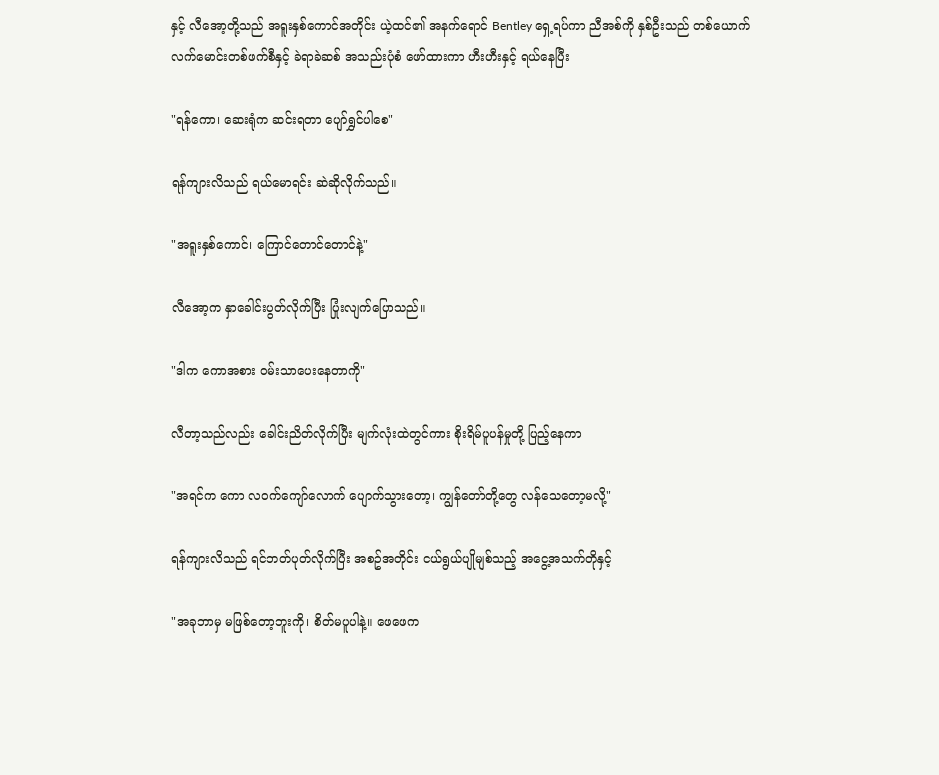နှင့် လီအော့တို့သည် အရူးနှစ်ကောင်အတိုင်း ယဲ့ထင်၏ အနက်ရောင် Bentley ရှေ့ရပ်ကာ ညီအစ်ကို နှစ်ဦးသည် တစ်ယောက် လက်မောင်းတစ်ဖက်စီနှင့် ခဲရာခဲဆစ် အသည်းပုံစံ ဖော်ထားကာ ဟီးဟီးနှင့် ရယ်နေပြီး

"ရန်ကော၊ ဆေးရုံက ဆင်းရတာ ပျော်ရွှင်ပါစေ"

ရန်ကျားလိသည် ရယ်မောရင်း ဆဲဆိုလိုက်သည်။

"အရူးနှစ်ကောင်၊ ကြောင်တောင်တောင်နဲ့"

လီအော့က နှာခေါင်းပွတ်လိုက်ပြီး ပြုံးလျက်ပြောသည်။

"ဒါက ကောအစား ဝမ်းသာပေးနေတာကို"

လီတာ့သည်လည်း ခေါင်းညိတ်လိုက်ပြီး မျက်လုံးထဲတွင်ကား စိုးရိမ်ပူပန်မှုတို့ ပြည့်နေကာ

"အရင်က ကော လဝက်ကျော်လောက် ပျောက်သွားတော့၊ ကျွန်တော်တို့တွေ လန်သေတော့မလို့"

ရန်ကျားလိသည် ရင်ဘတ်ပုတ်လိုက်ပြီး အစဥ်အတိုင်း ငယ်ရွယ်ပျိုမျစ်သည့် အငွေ့အသက်တိုနှင့်

"အခုဘာမှ မဖြစ်တော့ဘူးကို၊ စိတ်မပူပါနဲ့။ ဖေဖေက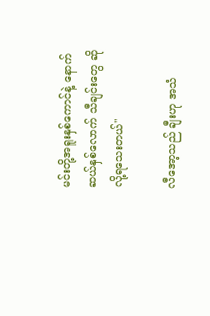မင်းတို့အရူးနှစ်ကောင်နဲ့ နောက်ဆယ်နှစ်လောက် သီချင်းတွေ ဆိုလို့ရသေးတယ်"

လီအော့သည် ချီးဟု အသံ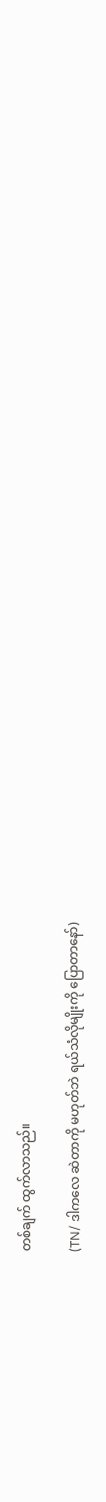တစ်ချက် ထွက်လာသည်။

(TN/ ဒါကလေ ဆဲတာကို မဟုတ်ဘဲ ရယ်သံလိုမျိုးကို ပြောတာနော်)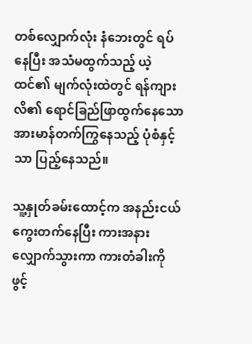တစ်လျှောက်လုံး နံဘေးတွင် ရပ်နေပြီး အသံမထွက်သည့် ယဲ့ထင်၏ မျက်လုံးထဲတွင် ရန်ကျားလိ၏ ရောင်ခြည်ဖြာထွက်နေသော အားမာန်တက်ကြွနေသည့် ပုံစံနှင့်သာ ပြည့်နေသည်။

သူ့နှုတ်ခမ်းထောင့်က အနည်းငယ် ကွေးတက်နေပြီး ကားအနား လျှောက်သွားကာ ကားတံခါးကို ဖွင့်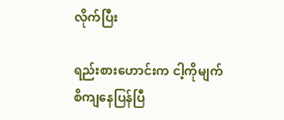လိုက်ပြီး

ရည်းစားဟောင်းက ငါ့ကိုမျက်စိကျနေပြန်ပြီ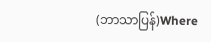(ဘာသာပြန်)Where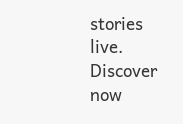stories live. Discover now